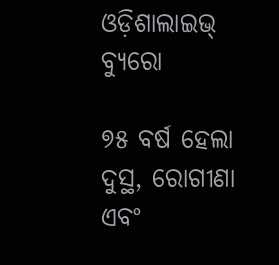ଓଡ଼ିଶାଲାଇଭ୍ ବ୍ୟୁରୋ

୭୫ ବର୍ଷ ହେଲା ଦୁସ୍ଥ, ରୋଗୀଣା ଏବଂ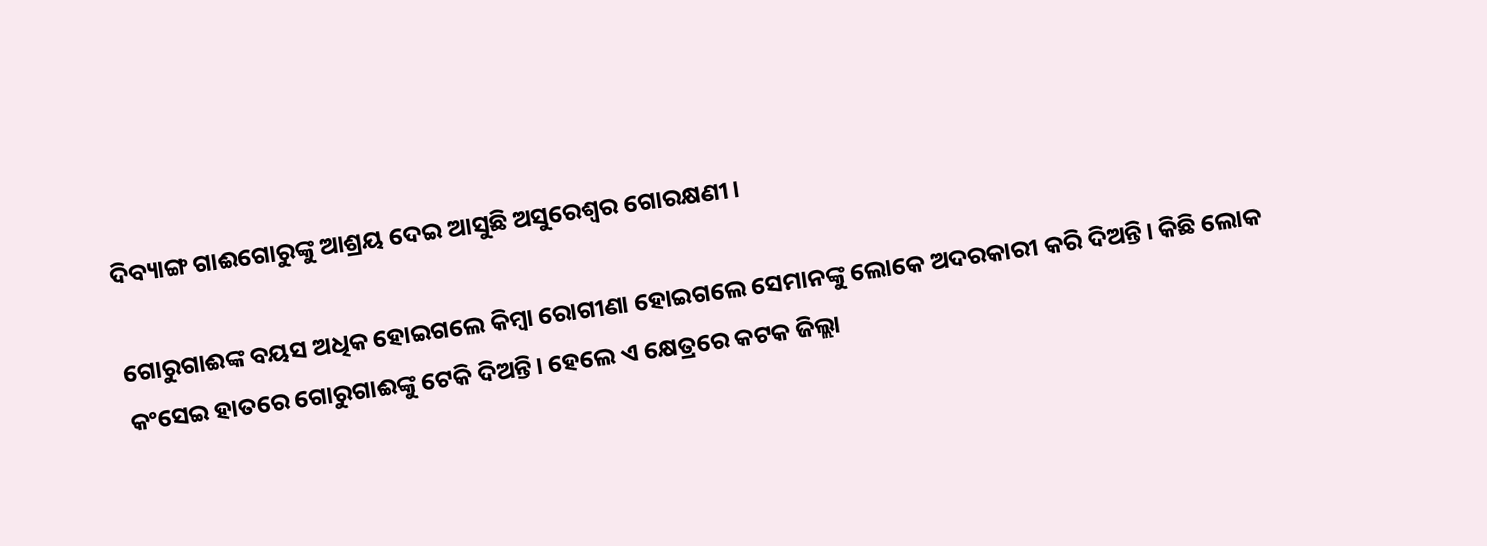ଦିବ୍ୟାଙ୍ଗ ଗାଈଗୋରୁଙ୍କୁ ଆଶ୍ରୟ ଦେଇ ଆସୁଛି ଅସୁରେଶ୍ୱର ଗୋରକ୍ଷଣୀ।

ଗୋରୁଗାଈଙ୍କ ବୟସ ଅଧିକ ହୋଇଗଲେ କିମ୍ବା ରୋଗୀଣା ହୋଇଗଲେ ସେମାନଙ୍କୁ ଲୋକେ ଅଦରକାରୀ କରି ଦିଅନ୍ତି। କିଛି ଲୋକ କଂସେଇ ହାତରେ ଗୋରୁଗାଈଙ୍କୁ ଟେକି ଦିଅନ୍ତି। ହେଲେ ଏ କ୍ଷେତ୍ରରେ କଟକ ଜିଲ୍ଲା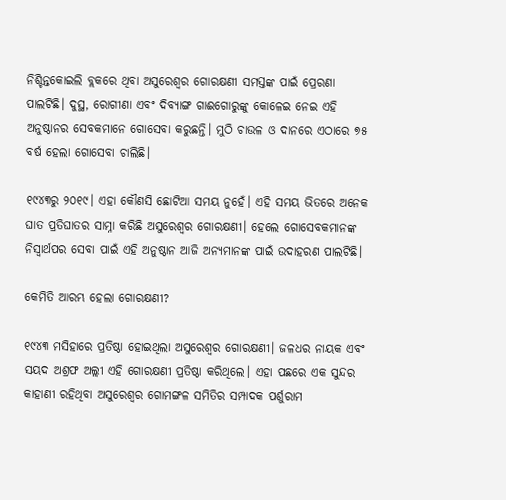ନିଶ୍ଚିନ୍ତକୋଇଲି ବ୍ଲକରେ ଥିବା ଅସୁରେଶ୍ୱର ଗୋରକ୍ଷଣୀ ସମସ୍ତଙ୍କ ପାଇଁ ପ୍ରେରଣା ପାଲଟିଛି। ଦୁସ୍ଥ, ରୋଗୀଣା ଏବଂ ଦିବ୍ୟାଙ୍ଗ ଗାଈଗୋରୁଙ୍କୁ କୋଳେଇ ନେଇ ଏହି ଅନୁଷ୍ଠାନର ସେବକମାନେ ଗୋସେବା କରୁଛନ୍ତି। ମୁଠି ଚାଉଳ ଓ ଦାନରେ ଏଠାରେ ୭୫ ବର୍ଷ ହେଲା ଗୋସେବା ଚାଲିଛି।

୧୯୪୩ରୁ ୨୦୧୯। ଏହା କୌଣସି ଛୋଟିଆ ସମୟ ନୁହେଁ। ଏହି ସମୟ ଭିତରେ ଅନେକ ଘାତ ପ୍ରତିଘାତର ସାମ୍ନା କରିଛି ଅସୁରେଶ୍ୱର ଗୋରକ୍ଷଣୀ। ହେଲେ ଗୋସେବକମାନଙ୍କ ନିସ୍ୱାର୍ଥପର ସେବା ପାଇଁ ଏହି ଅନୁଷ୍ଠାନ ଆଜି ଅନ୍ୟମାନଙ୍କ ପାଇଁ ଉଦାହରଣ ପାଲଟିଛି।

କେମିତି ଆରମ୍ଭ ହେଲା ଗୋରକ୍ଷଣୀ?

୧୯୪୩ ମସିହାରେ ପ୍ରତିଷ୍ଠା ହୋଇଥିଲା ଅସୁରେଶ୍ୱର ଗୋରକ୍ଷଣୀ। ଜଳଧର ନାୟକ ଏବଂ ସୟଦ ଅଶ୍ରଫ ଅଲ୍ଲୀ ଏହି ଗୋରକ୍ଷଣୀ ପ୍ରତିଷ୍ଠା କରିଥିଲେ। ଏହା ପଛରେ ଏକ ସୁନ୍ଦର କାହାଣୀ ରହିଥିବା ଅସୁରେଶ୍ୱର ଗୋମଙ୍ଗଳ ସମିତିର ସମ୍ପାଦକ ପର୍ଶୁରାମ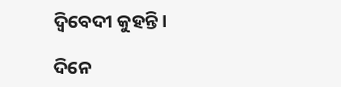ଦ୍ୱିବେଦୀ କୁହନ୍ତି।

ଦିନେ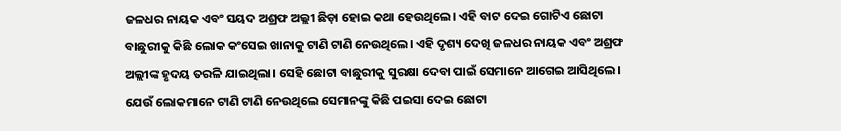ଜଳଧର ନାୟକ ଏବଂ ସୟଦ ଅଶ୍ରଫ ଅଲ୍ଲୀ ଛିଡ଼ା ହୋଇ କଥା ହେଉଥିଲେ। ଏହି ବାଟ ଦେଇ ଗୋଟିଏ ଛୋଟା ବାଛୁରୀକୁ କିଛି ଲୋକ କଂସେଇ ଖାନାକୁ ଟାଣି ଟାଣି ନେଉଥିଲେ। ଏହି ଦୃଶ୍ୟ ଦେଖି ଜଳଧର ନାୟକ ଏବଂ ଅଶ୍ରଫ ଅଲ୍ଲୀଙ୍କ ହୃଦୟ ତରଳି ଯାଇଥିଲା। ସେହି ଛୋଟା ବାଛୁରୀକୁ ସୁରକ୍ଷା ଦେବା ପାଇଁ ସେମାନେ ଆଗେଇ ଆସିଥିଲେ। ଯେଉଁ ଲୋକମାନେ ଟାଣି ଟାଣି ନେଉଥିଲେ ସେମାନଙ୍କୁ କିଛି ପଇସା ଦେଇ ଛୋଟା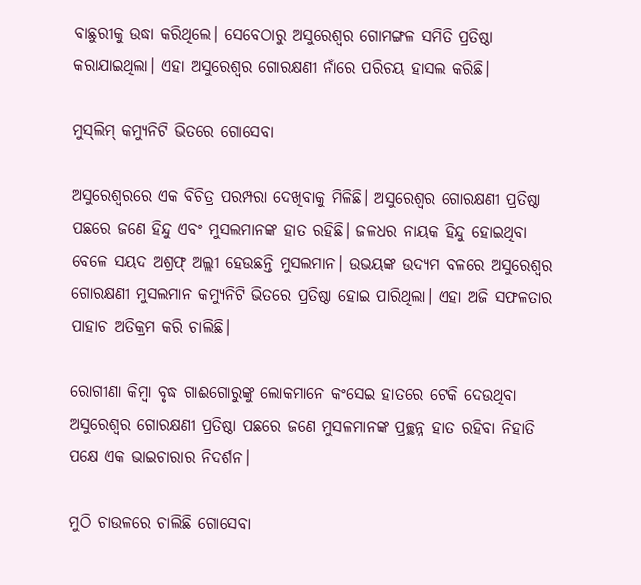ବାଛୁରୀକୁ ଉଦ୍ଧା କରିଥିଲେ। ସେବେଠାରୁ ଅସୁରେଶ୍ୱର ଗୋମଙ୍ଗଳ ସମିତି ପ୍ରତିଷ୍ଠା କରାଯାଇଥିଲା। ଏହା ଅସୁରେଶ୍ୱର ଗୋରକ୍ଷଣୀ ନାଁରେ ପରିଚୟ ହାସଲ କରିଛି।

ମୁସ୍‌ଲିମ୍‌ କମ୍ୟୁନିଟି ଭିତରେ ଗୋସେବା

ଅସୁରେଶ୍ୱରରେ ଏକ ବିଚିତ୍ର ପରମ୍ପରା ଦେଖିବାକୁ ମିଳିଛି। ଅସୁରେଶ୍ୱର ଗୋରକ୍ଷଣୀ ପ୍ରତିଷ୍ଠା ପଛରେ ଜଣେ ହିନ୍ଦୁ ଏବଂ ମୁସଲମାନଙ୍କ ହାତ ରହିଛି। ଜଳଧର ନାୟକ ହିନ୍ଦୁ ହୋଇଥିବା ବେଳେ ସୟଦ ଅଶ୍ରଫ୍‌ ଅଲ୍ଲୀ ହେଉଛନ୍ତି ମୁସଲମାନ। ଉଭୟଙ୍କ ଉଦ୍ୟମ ବଳରେ ଅସୁରେଶ୍ୱର ଗୋରକ୍ଷଣୀ ମୁସଲମାନ କମ୍ୟୁନିଟି ଭିତରେ ପ୍ରତିଷ୍ଠା ହୋଇ ପାରିଥିଲା। ଏହା ଅଜି ସଫଳତାର ପାହାଚ ଅତିକ୍ରମ କରି ଚାଲିଛି।

ରୋଗୀଣା କିମ୍ବା ବୃଦ୍ଧ ଗାଈଗୋରୁଙ୍କୁ ଲୋକମାନେ କଂସେଇ ହାତରେ ଟେକି ଦେଉଥିବା ଅସୁରେଶ୍ୱର ଗୋରକ୍ଷଣୀ ପ୍ରତିଷ୍ଠା ପଛରେ ଜଣେ ମୁସଳମାନଙ୍କ ପ୍ରଚ୍ଛନ୍ନ ହାତ ରହିବା ନିହାତି ପକ୍ଷେ ଏକ ଭାଇଚାରାର ନିଦର୍ଶନ।

ମୁଠି ଚାଉଳରେ ଚାଲିଛି ଗୋସେବା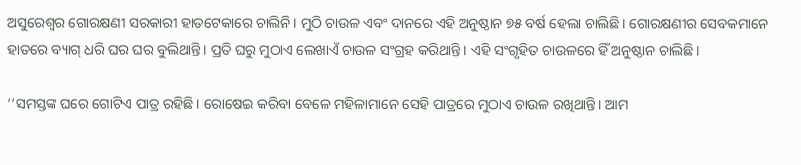ଅସୁରେଶ୍ୱର ଗୋରକ୍ଷଣୀ ସରକାରୀ ହାତଟେକାରେ ଚାଲିନି। ମୁଠି ଚାଉଳ ଏବଂ ଦାନରେ ଏହି ଅନୁଷ୍ଠାନ ୭୫ ବର୍ଷ ହେଲା ଚାଲିଛି। ଗୋରକ୍ଷଣୀର ସେବକମାନେ ହାତରେ ବ୍ୟାଗ୍‌ ଧରି ଘର ଘର ବୁଲିଥାନ୍ତି। ପ୍ରତି ଘରୁ ମୁଠାଏ ଲେଖାଏଁ ଚାଉଳ ସଂଗ୍ରହ କରିଥାନ୍ତି। ଏହି ସଂଗୃହିତ ଚାଉଳରେ ହିଁ ଅନୁଷ୍ଠାନ ଚାଲିଛି।

‘‘ସମସ୍ତଙ୍କ ଘରେ ଗୋଟିଏ ପାତ୍ର ରହିଛି। ରୋଷେଇ କରିବା ବେଳେ ମହିଳାମାନେ ସେହି ପାତ୍ରରେ ମୁଠାଏ ଚାଉଳ ରଖିଥାନ୍ତି। ଆମ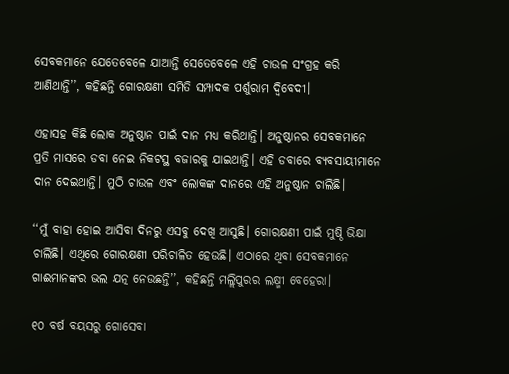ସେବକମାନେ ଯେତେବେଳେ ଯାଆନ୍ତି ସେତେବେଳେ ଏହି ଚାଉଳ ସଂଗ୍ରହ କରି ଆଣିଥାନ୍ତି’’, କହିଛନ୍ତି ଗୋରକ୍ଷଣୀ ସମିତି ସମ୍ପାଦକ ପର୍ଶୁରାମ ଦ୍ୱିବେଦୀ।

ଏହାସହ କିଛି ଲୋକ ଅନୁଷ୍ଠାନ ପାଇଁ ଦାନ ମଧ୍ୟ କରିଥାନ୍ତି। ଅନୁଷ୍ଠାନର ସେବକମାନେ ପ୍ରତି ମାସରେ ଡବା ନେଇ ନିକଟସ୍ଥ ବଜାରକୁ ଯାଇଥାନ୍ତି। ଏହି ଡବାରେ ବ୍ୟବସାୟୀମାନେ ଦାନ ଦେଇଥାନ୍ତି। ମୁଠି ଚାଉଳ ଏବଂ ଲୋକଙ୍କ ଦାନରେ ଏହି ଅନୁଷ୍ଠାନ ଚାଲିଛି।

‘‘ମୁଁ ବାହା ହୋଇ ଆସିବା ଦିନରୁ ଏସବୁ ଦେଖି ଆସୁଛି। ଗୋରକ୍ଷଣୀ ପାଇଁ ମୁଷ୍ଠି ଭିକ୍ଷା ଚାଲିଛି। ଏଥିରେ ଗୋରକ୍ଷଣୀ ପରିଚାଳିତ ହେଉଛି। ଏଠାରେ ଥିବା ସେବକମାନେ ଗାଈମାନଙ୍କର ଭଲ ଯତ୍ନ ନେଉଛନ୍ତି’’, କହିଛନ୍ତି ମଲ୍ଲିପୁରର ଲକ୍ଷ୍ମୀ ବେହେରା।

୧୦ ବର୍ଷ ବୟସରୁ ଗୋସେବା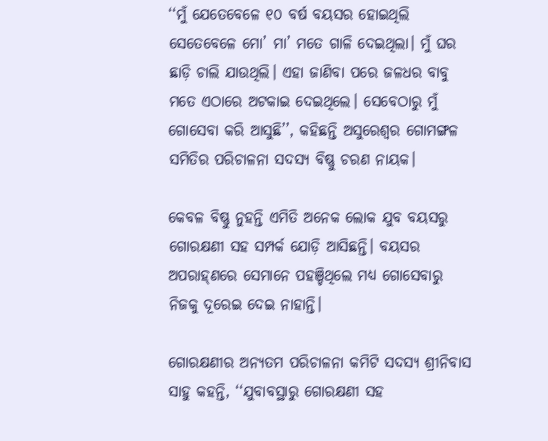‘‘ମୁଁ ଯେତେବେଳେ ୧୦ ବର୍ଷ ବୟସର ହୋଇଥିଲି ସେତେବେଳେ ମୋ’ ମା’ ମତେ ଗାଳି ଦେଇଥିଲା। ମୁଁ ଘର ଛାଡ଼ି ଚାଲି ଯାଉଥିଲି। ଏହା ଜାଣିବା ପରେ ଜଳଧର ବାବୁ ମତେ ଏଠାରେ ଅଟକାଇ ଦେଇଥିଲେ। ସେବେଠାରୁ ମୁଁ ଗୋସେବା କରି ଆସୁଛି’’, କହିଛନ୍ତି ଅସୁରେଶ୍ୱର ଗୋମଙ୍ଗଳ ସମିତିର ପରିଚାଳନା ସଦସ୍ୟ ବିଷ୍ଣୁ ଚରଣ ନାୟକ।

କେବଳ ବିଷ୍ଣୁ ନୁହନ୍ତି ଏମିତି ଅନେକ ଲୋକ ଯୁବ ବୟସରୁ ଗୋରକ୍ଷଣୀ ସହ ସମ୍ପର୍କ ଯୋଡ଼ି ଆସିଛନ୍ତି। ବୟସର ଅପରାହ୍‌ଣରେ ସେମାନେ ପହଞ୍ଚିଥିଲେ ମଧ୍ୟ ଗୋସେବାରୁ ନିଜକୁ ଦୂରେଇ ଦେଇ ନାହାନ୍ତି।

ଗୋରକ୍ଷଣୀର ଅନ୍ୟତମ ପରିଚାଳନା କମିଟି ସଦସ୍ୟ ଶ୍ରୀନିବାସ ସାହୁ କହନ୍ତି, ‘‘ଯୁବାବସ୍ଥାରୁ ଗୋରକ୍ଷଣୀ ସହ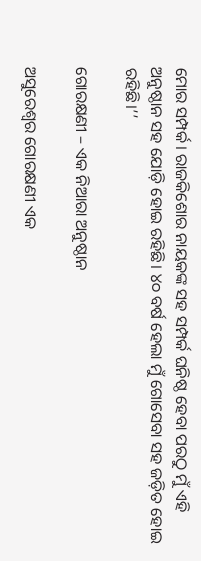ମୋର ସମ୍ପର୍କ। ରାଜକିଶୋର ନାୟକଙ୍କ ସହ ସମ୍ପର୍କ ଘନିଷ୍ଠ ହେବା ପରଠୁ ମୁଁ ଏହି ଅନୁଷ୍ଠାନ ସହ ଯୋଡ଼ି ହୋଇ ରହିଛି। ୪୦ ବର୍ଷ ହେଲା ମୁଁ ଗୋସେବା ସହ ଜଡ଼ିତ ହୋଇ ରହିଛି।’’

ଗୋରକ୍ଷଣୀ – ଏକ ନିଆରା ଅନୁଷ୍ଠାନ

ଅସୁରେଶ୍ୱର ଗୋରକ୍ଷଣୀ ଏକ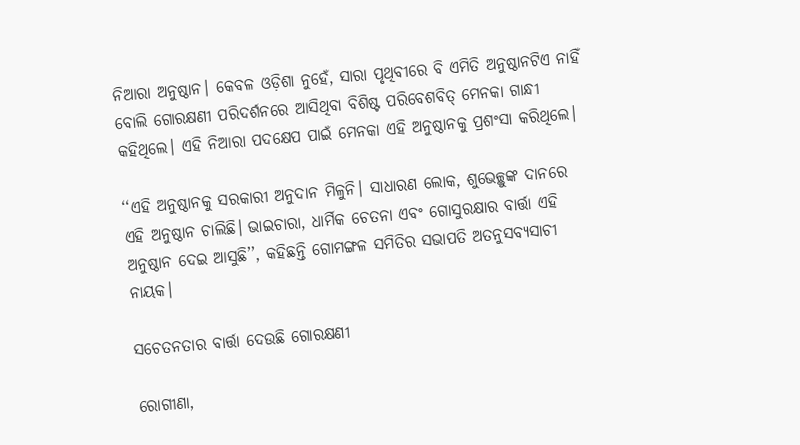ନିଆରା ଅନୁଷ୍ଠାନ। କେବଳ ଓଡ଼ିଶା ନୁହେଁ, ସାରା ପୃଥିବୀରେ ବି ଏମିତି ଅନୁଷ୍ଠାନଟିଏ ନାହିଁ ବୋଲି ଗୋରକ୍ଷଣୀ ପରିଦର୍ଶନରେ ଆସିଥିବା ବିଶିଷ୍ଟ ପରିବେଶବିତ୍‌ ମେନକା ଗାନ୍ଧୀ କହିଥିଲେ। ଏହି ନିଆରା ପଦକ୍ଷେପ ପାଇଁ ମେନକା ଏହି ଅନୁଷ୍ଠାନକୁ ପ୍ରଶଂସା କରିଥିଲେ।

‘‘ଏହି ଅନୁଷ୍ଠାନକୁ ସରକାରୀ ଅନୁଦାନ ମିଳୁନି। ସାଧାରଣ ଲୋକ, ଶୁଭେଚ୍ଛୁଙ୍କ ଦାନରେ ଏହି ଅନୁଷ୍ଠାନ ଚାଲିଛି। ଭାଇଚାରା, ଧାର୍ମିକ ଚେତନା ଏବଂ ଗୋସୁରକ୍ଷାର ବାର୍ତ୍ତା ଏହି ଅନୁଷ୍ଠାନ ଦେଇ ଆସୁଛି’’, କହିଛନ୍ତି ଗୋମଙ୍ଗଳ ସମିତିର ସଭାପତି ଅତନୁସବ୍ୟସାଚୀ ନାୟକ।

ସଚେତନତାର ବାର୍ତ୍ତା ଦେଉଛି ଗୋରକ୍ଷଣୀ

ରୋଗୀଣା,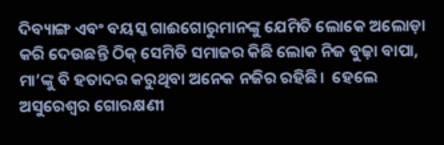ଦିବ୍ୟାଙ୍ଗ ଏବଂ ବୟସ୍କ ଗାଈଗୋରୁମାନଙ୍କୁ ଯେମିତି ଲୋକେ ଅଲୋଡ଼ା କରି ଦେଉଛନ୍ତି ଠିକ୍‌ ସେମିତି ସମାଜର କିଛି ଲୋକ ନିଜ ବୁଢ଼ା ବାପା, ମା’ଙ୍କୁ ବି ହତାଦର କରୁଥିବା ଅନେକ ନଜିର ରହିଛି।  ହେଲେ ଅସୁରେଶ୍ୱର ଗୋରକ୍ଷଣୀ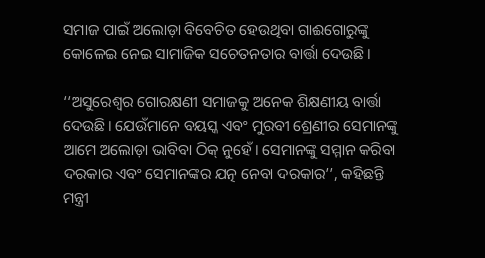ସମାଜ ପାଇଁ ଅଲୋଡ଼ା ବିବେଚିତ ହେଉଥିବା ଗାଈଗୋରୁଙ୍କୁ କୋଳେଇ ନେଇ ସାମାଜିକ ସଚେତନତାର ବାର୍ତ୍ତା ଦେଉଛି।

‘‘ଅସୁରେଶ୍ୱର ଗୋରକ୍ଷଣୀ ସମାଜକୁ ଅନେକ ଶିକ୍ଷଣୀୟ ବାର୍ତ୍ତା ଦେଉଛି। ଯେଉଁମାନେ ବୟସ୍କ ଏବଂ ମୁରବୀ ଶ୍ରେଣୀର ସେମାନଙ୍କୁ ଆମେ ଅଲୋଡ଼ା ଭାବିବା ଠିକ୍‌ ନୁହେଁ। ସେମାନଙ୍କୁ ସମ୍ମାନ କରିବା ଦରକାର ଏବଂ ସେମାନଙ୍କର ଯତ୍ନ ନେବା ଦରକାର’’, କହିଛନ୍ତି ମନ୍ତ୍ରୀ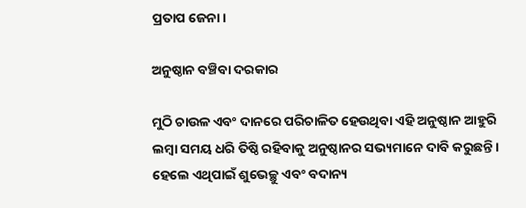ପ୍ରତାପ ଜେନା।

ଅନୁଷ୍ଠାନ ବଞ୍ଚିବା ଦରକାର

ମୁଠି ଚାଉଳ ଏବଂ ଦାନରେ ପରିଚାଳିତ ହେଉଥିବା ଏହି ଅନୁଷ୍ଠାନ ଆହୁରି ଲମ୍ବା ସମୟ ଧରି ତିଷ୍ଠି ରହିବାକୁ ଅନୁଷ୍ଠାନର ସଭ୍ୟମାନେ ଦାବି କରୁଛନ୍ତି। ହେଲେ ଏଥିପାଇଁ ଶୁଭେଚ୍ଛୁ ଏବଂ ବଦାନ୍ୟ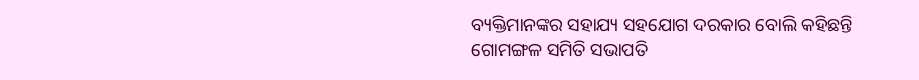ବ୍ୟକ୍ତିମାନଙ୍କର ସହାଯ୍ୟ ସହଯୋଗ ଦରକାର ବୋଲି କହିଛନ୍ତି ଗୋମଙ୍ଗଳ ସମିତି ସଭାପତି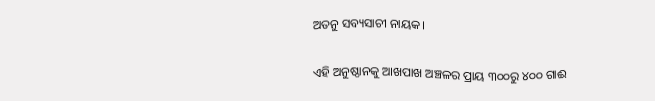ଅତନୁ ସବ୍ୟସାଚୀ ନାୟକ।

ଏହି ଅନୁଷ୍ଠାନକୁ ଆଖପାଖ ଅଞ୍ଚଳର ପ୍ରାୟ ୩୦୦ରୁ ୪୦୦ ଗାଈ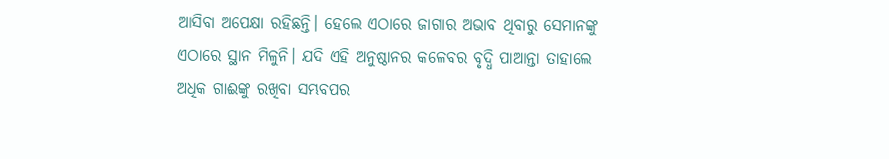ଆସିବା ଅପେକ୍ଷା ରହିଛନ୍ତି। ହେଲେ ଏଠାରେ ଜାଗାର ଅଭାବ ଥିବାରୁ ସେମାନଙ୍କୁ ଏଠାରେ ସ୍ଥାନ ମିଳୁନି। ଯଦି ଏହି ଅନୁଷ୍ଠାନର କଳେବର ବୃଦ୍ଧି ପାଆନ୍ତା ତାହାଲେ ଅଧିକ ଗାଈଙ୍କୁ ରଖିବା ସମ୍ଭବପର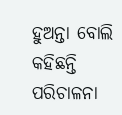ହୁଅନ୍ତା ବୋଲି କହିଛନ୍ତି ପରିଚାଳନା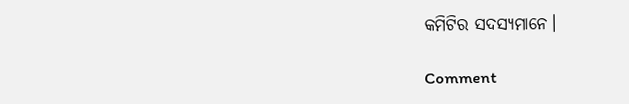କମିଟିର ସଦସ୍ୟମାନେ।

Comment